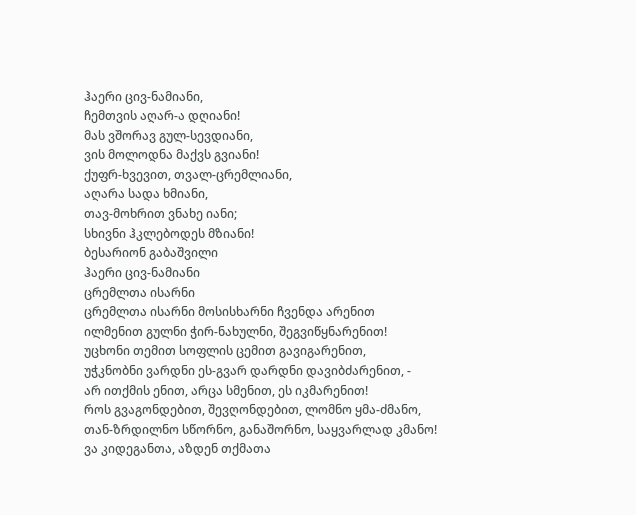ჰაერი ცივ-ნამიანი,
ჩემთვის აღარ-ა დღიანი!
მას ვშორავ გულ-სევდიანი,
ვის მოლოდნა მაქვს გვიანი!
ქუფრ-ხვევით, თვალ-ცრემლიანი,
აღარა სადა ხმიანი,
თავ-მოხრით ვნახე იანი;
სხივნი ჰკლებოდეს მზიანი!
ბესარიონ გაბაშვილი
ჰაერი ცივ-ნამიანი
ცრემლთა ისარნი
ცრემლთა ისარნი მოსისხარნი ჩვენდა არენით
ილმენით გულნი ჭირ-ნახულნი, შეგვიწყნარენით!
უცხონი თემით სოფლის ცემით გავიგარენით,
უჭკნობნი ვარდნი ეს-გვარ დარდნი დავიბძარენით, -
არ ითქმის ენით, არცა სმენით, ეს იკმარენით!
როს გვაგონდებით, შევღონდებით, ლომნო ყმა-ძმანო,
თან-ზრდილნო სწორნო, განაშორნო, საყვარლად კმანო!
ვა კიდეგანთა, აზდენ თქმათა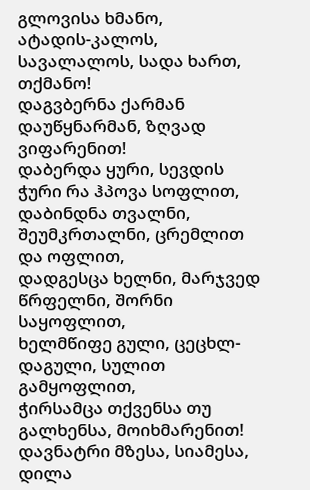გლოვისა ხმანო,
ატადის-კალოს, სავალალოს, სადა ხართ, თქმანო!
დაგვბერნა ქარმან დაუწყნარმან, ზღვად ვიფარენით!
დაბერდა ყური, სევდის ჭური რა ჰპოვა სოფლით,
დაბინდნა თვალნი, შეუმკრთალნი, ცრემლით და ოფლით,
დადგესცა ხელნი, მარჯვედ წრფელნი, შორნი საყოფლით,
ხელმწიფე გული, ცეცხლ-დაგული, სულით გამყოფლით,
ჭირსამცა თქვენსა თუ გალხენსა, მოიხმარენით!
დავნატრი მზესა, სიამესა, დილა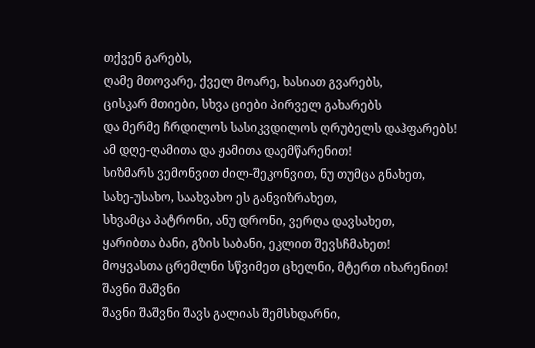თქვენ გარებს,
ღამე მთოვარე, ქველ მოარე, ხასიათ გვარებს,
ცისკარ მთიები, სხვა ციები პირველ გახარებს
და მერმე ჩრდილოს სასიკვდილოს ღრუბელს დაჰფარებს!
ამ დღე-ღამითა და ჟამითა დაემწარენით!
სიზმარს ვემონვით ძილ-შეკონვით, ნუ თუმცა გნახეთ,
სახე-უსახო, საახვახო ეს განვიზრახეთ,
სხვამცა პატრონი, ანუ დრონი, ვერღა დავსახეთ,
ყარიბთა ბანი, გზის საბანი, ეკლით შევსჩმახეთ!
მოყვასთა ცრემლნი სწვიმეთ ცხელნი, მტერთ იხარენით!
შავნი შაშვნი
შავნი შაშვნი შავს გალიას შემსხდარნი,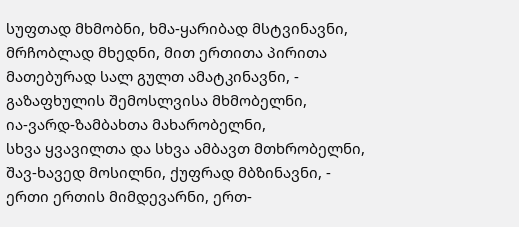სუფთად მხმობნი, ხმა-ყარიბად მსტვინავნი,
მრჩობლად მხედნი, მით ერთითა პირითა
მათებურად სალ გულთ ამატკინავნი, -
გაზაფხულის შემოსლვისა მხმობელნი,
ია-ვარდ-ზამბახთა მახარობელნი,
სხვა ყვავილთა და სხვა ამბავთ მთხრობელნი,
შავ-ხავედ მოსილნი, ქუფრად მბზინავნი, -
ერთი ერთის მიმდევარნი, ერთ-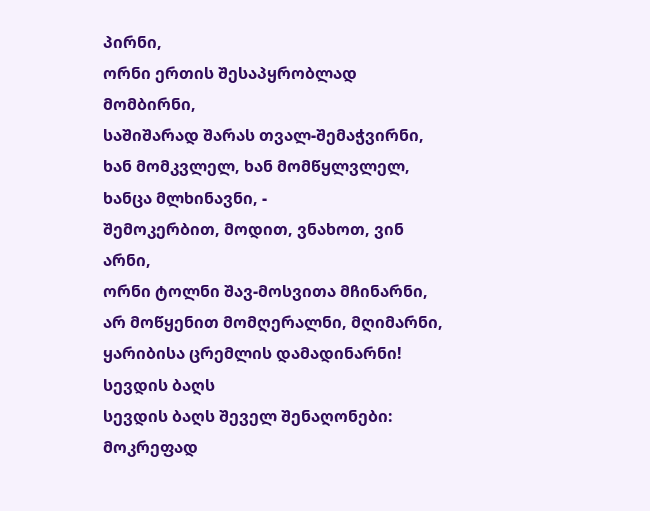პირნი,
ორნი ერთის შესაპყრობლად მომბირნი,
საშიშარად შარას თვალ-შემაჭვირნი,
ხან მომკვლელ, ხან მომწყლვლელ, ხანცა მლხინავნი, -
შემოკერბით, მოდით, ვნახოთ, ვინ არნი,
ორნი ტოლნი შავ-მოსვითა მჩინარნი,
არ მოწყენით მომღერალნი, მღიმარნი,
ყარიბისა ცრემლის დამადინარნი!
სევდის ბაღს
სევდის ბაღს შეველ შენაღონები:
მოკრეფად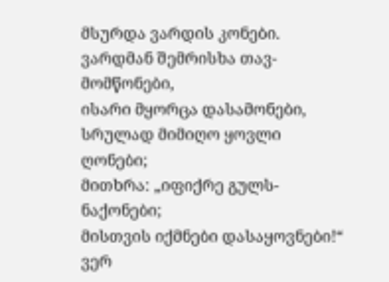მსურდა ვარდის კონები.
ვარდმან შემრისხა თავ-მომწონები,
ისარი მყორცა დასამონები,
სრულად მიმიღო ყოვლი ღონები;
მითხრა: „იფიქრე გულს-ნაქონები;
მისთვის იქმნები დასაყოვნები!“
ვერ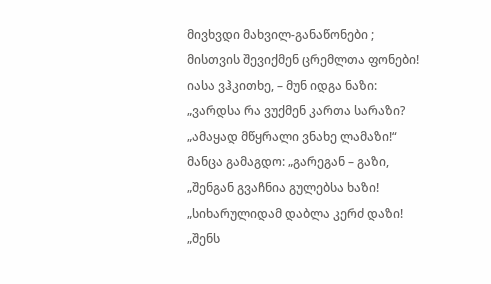მივხვდი მახვილ-განაწონები ;
მისთვის შევიქმენ ცრემლთა ფონები!
იასა ვჰკითხე, – მუნ იდგა ნაზი:
„ვარდსა რა ვუქმენ კართა სარაზი?
„ამაყად მწყრალი ვნახე ლამაზი!“
მანცა გამაგდო: „გარეგან – გაზი,
„შენგან გვაჩნია გულებსა ხაზი!
„სიხარულიდამ დაბლა კერძ დაზი!
„შენს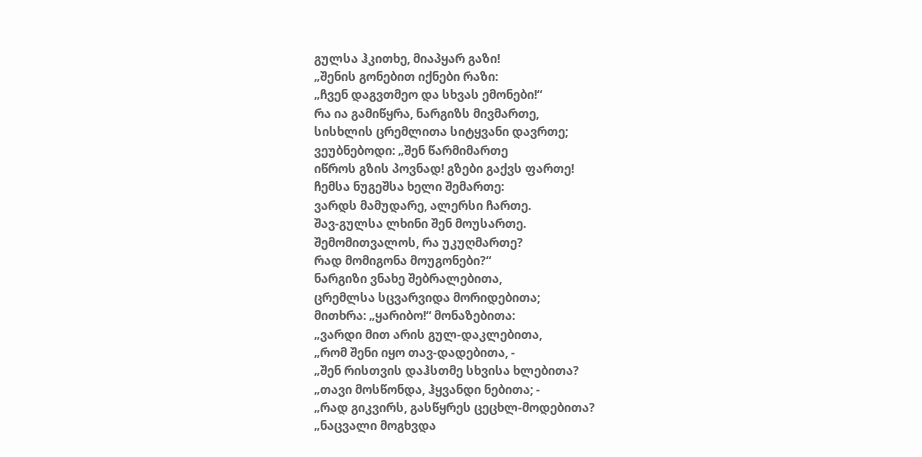გულსა ჰკითხე, მიაპყარ გაზი!
„შენის გონებით იქნები რაზი:
„ჩვენ დაგვთმეო და სხვას ემონები!“
რა ია გამიწყრა, ნარგიზს მივმართე,
სისხლის ცრემლითა სიტყვანი დავრთე;
ვეუბნებოდი: „შენ წარმიმართე
იწროს გზის პოვნად! გზები გაქვს ფართე!
ჩემსა ნუგეშსა ხელი შემართე:
ვარდს მამუდარე, ალერსი ჩართე.
შავ-გულსა ლხინი შენ მოუსართე.
შემომითვალოს, რა უკუღმართე?
რად მომიგონა მოუგონები?“
ნარგიზი ვნახე შებრალებითა,
ცრემლსა სცვარვიდა მორიდებითა;
მითხრა: „ყარიბო!“ მონაზებითა:
„ვარდი მით არის გულ-დაკლებითა,
„რომ შენი იყო თავ-დადებითა, -
„შენ რისთვის დაჰსთმე სხვისა ხლებითა?
„თავი მოსწონდა, ჰყვანდი ნებითა; -
„რად გიკვირს, გასწყრეს ცეცხლ-მოდებითა?
„ნაცვალი მოგხვდა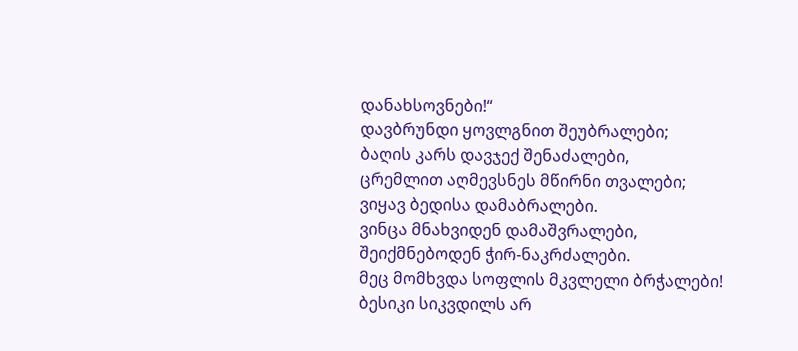დანახსოვნები!“
დავბრუნდი ყოვლგნით შეუბრალები;
ბაღის კარს დავჯექ შენაძალები,
ცრემლით აღმევსნეს მწირნი თვალები;
ვიყავ ბედისა დამაბრალები.
ვინცა მნახვიდენ დამაშვრალები,
შეიქმნებოდენ ჭირ-ნაკრძალები.
მეც მომხვდა სოფლის მკვლელი ბრჭალები!
ბესიკი სიკვდილს არ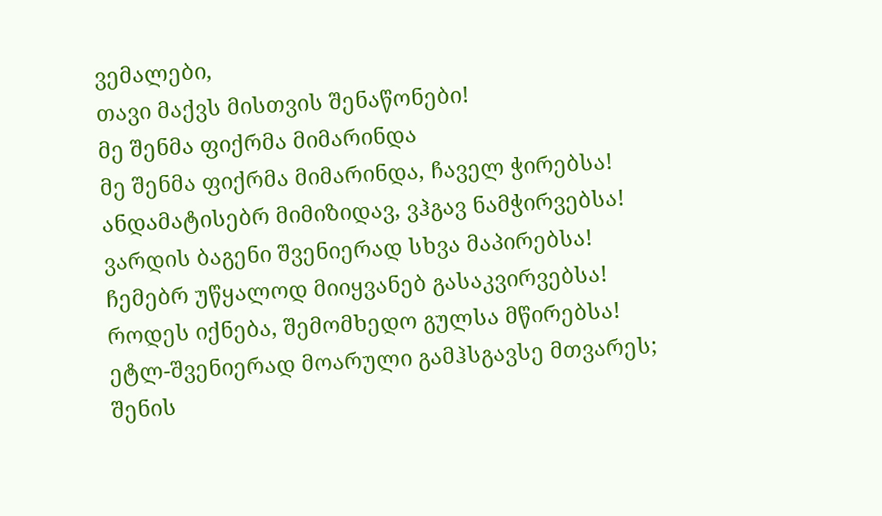ვემალები,
თავი მაქვს მისთვის შენაწონები!
მე შენმა ფიქრმა მიმარინდა
მე შენმა ფიქრმა მიმარინდა, ჩაველ ჭირებსა!
ანდამატისებრ მიმიზიდავ, ვჰგავ ნამჭირვებსა!
ვარდის ბაგენი შვენიერად სხვა მაპირებსა!
ჩემებრ უწყალოდ მიიყვანებ გასაკვირვებსა!
როდეს იქნება, შემომხედო გულსა მწირებსა!
ეტლ-შვენიერად მოარული გამჰსგავსე მთვარეს;
შენის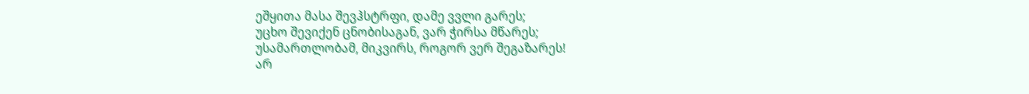ეშყითა მასა შევჰსტრფი, დამე ვვლი გარეს;
უცხო შევიქენ ცნობისაგან, ვარ ჭირსა მწარეს;
უსამართლობამ, მიკვირს, როგორ ვერ შეგაზარეს!
არ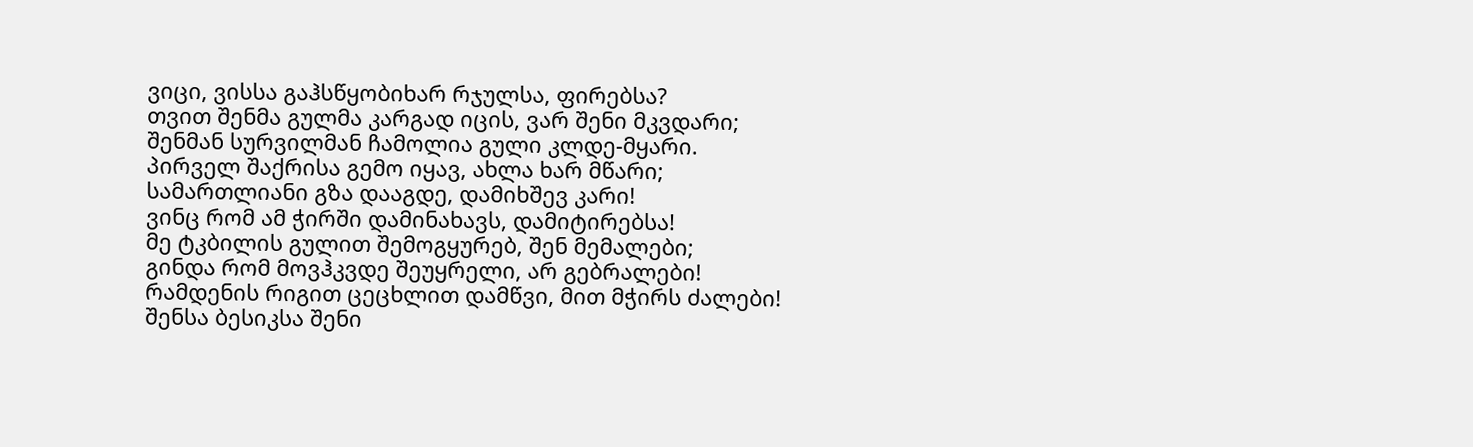ვიცი, ვისსა გაჰსწყობიხარ რჯულსა, ფირებსა?
თვით შენმა გულმა კარგად იცის, ვარ შენი მკვდარი;
შენმან სურვილმან ჩამოლია გული კლდე-მყარი.
პირველ შაქრისა გემო იყავ, ახლა ხარ მწარი;
სამართლიანი გზა დააგდე, დამიხშევ კარი!
ვინც რომ ამ ჭირში დამინახავს, დამიტირებსა!
მე ტკბილის გულით შემოგყურებ, შენ მემალები;
გინდა რომ მოვჰკვდე შეუყრელი, არ გებრალები!
რამდენის რიგით ცეცხლით დამწვი, მით მჭირს ძალები!
შენსა ბესიკსა შენი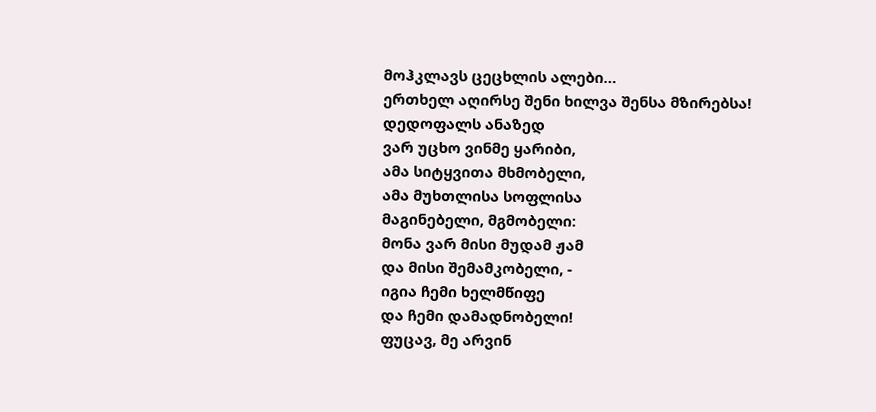მოჰკლავს ცეცხლის ალები…
ერთხელ აღირსე შენი ხილვა შენსა მზირებსა!
დედოფალს ანაზედ
ვარ უცხო ვინმე ყარიბი,
ამა სიტყვითა მხმობელი,
ამა მუხთლისა სოფლისა
მაგინებელი, მგმობელი:
მონა ვარ მისი მუდამ ჟამ
და მისი შემამკობელი, -
იგია ჩემი ხელმწიფე
და ჩემი დამადნობელი!
ფუცავ, მე არვინ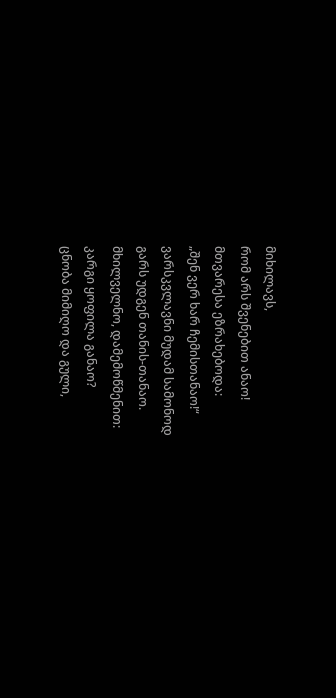მიხილავს,
რომ არს შვენებით ანაო!
მთვარესა ეზრახებოდა:
„შენ ვერ ხარ ჩემისთანაო!“
ვარსკვლავნი მუდამ სამონოდ
გარს უდგენ თანის-თანაო.
მხილველნო, დამემოწმენით:
კარგი ყოფილა განაო?
ცნობა მიმიღო და გული,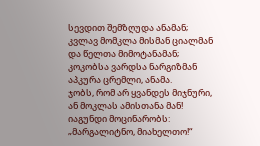სევდით შემზღუდა ანამან;
კვლავ მომკლა მისმან ციალმან
და წელთა მიმოტანამან;
კოკობსა ვარდსა ნარგიზმან
აპკურა ცრემლი, ანამა.
ჯობს, რომ არ ყვანდეს მიჯნური,
ან მოკლას ამისთანა მან!
იაგუნდი მოცინარობს:
„მარგალიტნო, მიახელთო!“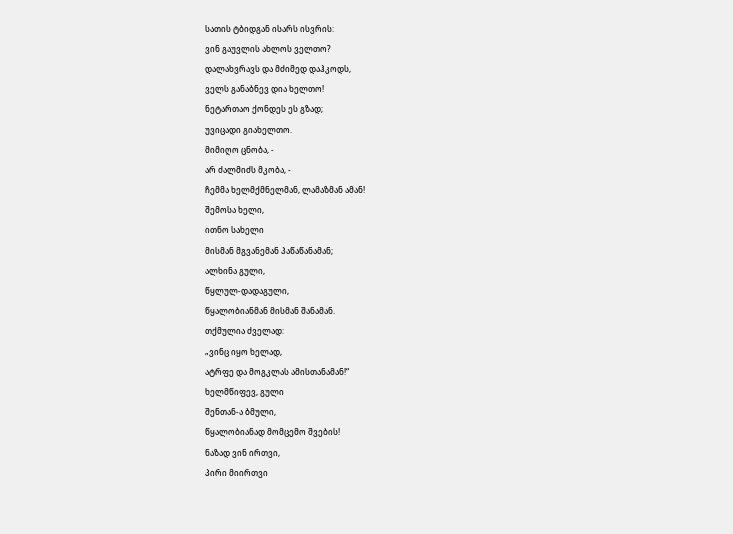სათის ტბიდგან ისარს ისვრის:
ვინ გაუვლის ახლოს ველთო?
დალახვრავს და მძიმედ დაჰკოდს,
ველს განაბნევ დია ხელთო!
ნეტართაო ქონდეს ეს გზად;
უვიცადი გიახელთო.
მიმიღო ცნობა, -
არ ძალმიძს მკობა, -
ჩემმა ხელმქმნელმან, ლამაზმან ამან!
შემოსა ხელი,
ითნო სახელი
მისმან მგვანემან პაწაწანამან;
ალხინა გული,
წყლულ-დადაგული,
წყალობიანმან მისმან შანამან.
თქმულია ძველად:
„ვინც იყო ხელად,
ატრფე და მოგკლას ამისთანამან!“
ხელმწიფევ, გული
შენთან-ა ბმული,
წყალობიანად მომცემო შვების!
ნაზად ვინ ირთვი,
პირი მიირთვი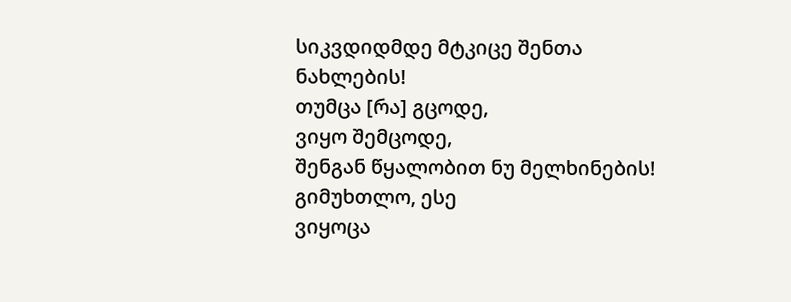სიკვდიდმდე მტკიცე შენთა ნახლების!
თუმცა [რა] გცოდე,
ვიყო შემცოდე,
შენგან წყალობით ნუ მელხინების!
გიმუხთლო, ესე
ვიყოცა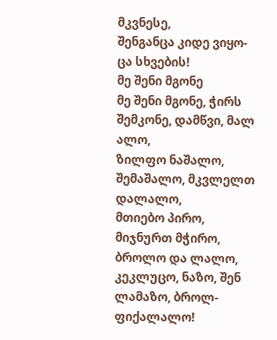მკვნესე,
შენგანცა კიდე ვიყო-ცა სხვების!
მე შენი მგონე
მე შენი მგონე, ჭირს შემკონე, დამწვი, მალ ალო,
ზილფო ნაშალო, შემაშალო, მკვლელთ დალალო,
მთიებო პირო, მიჯნურთ მჭირო, ბროლო და ლალო,
კეკლუცო, ნაზო, შენ ლამაზო, ბროლ-ფიქალალო!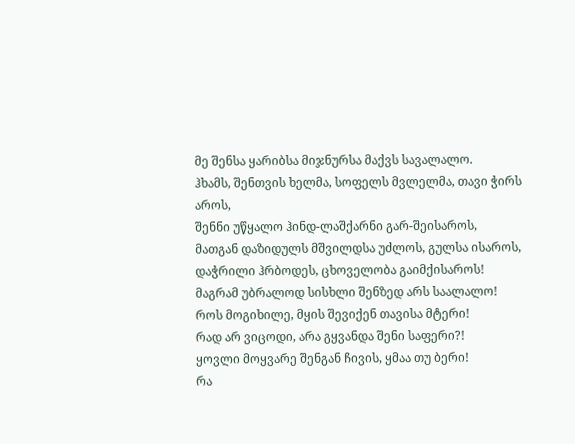მე შენსა ყარიბსა მიჯნურსა მაქვს სავალალო.
ჰხამს, შენთვის ხელმა, სოფელს მვლელმა, თავი ჭირს აროს,
შენნი უწყალო ჰინდ-ლაშქარნი გარ-შეისაროს,
მათგან დაზიდულს მშვილდსა უძლოს, გულსა ისაროს,
დაჭრილი ჰრბოდეს, ცხოველობა გაიმქისაროს!
მაგრამ უბრალოდ სისხლი შენზედ არს საალალო!
როს მოგიხილე, მყის შევიქენ თავისა მტერი!
რად არ ვიცოდი, არა გყვანდა შენი საფერი?!
ყოვლი მოყვარე შენგან ჩივის, ყმაა თუ ბერი!
რა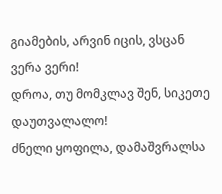გიამების, არვინ იცის, ვსცან ვერა ვერი!
დროა, თუ მომკლავ შენ, სიკეთე დაუთვალალო!
ძნელი ყოფილა, დამაშვრალსა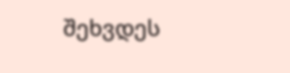შეხვდეს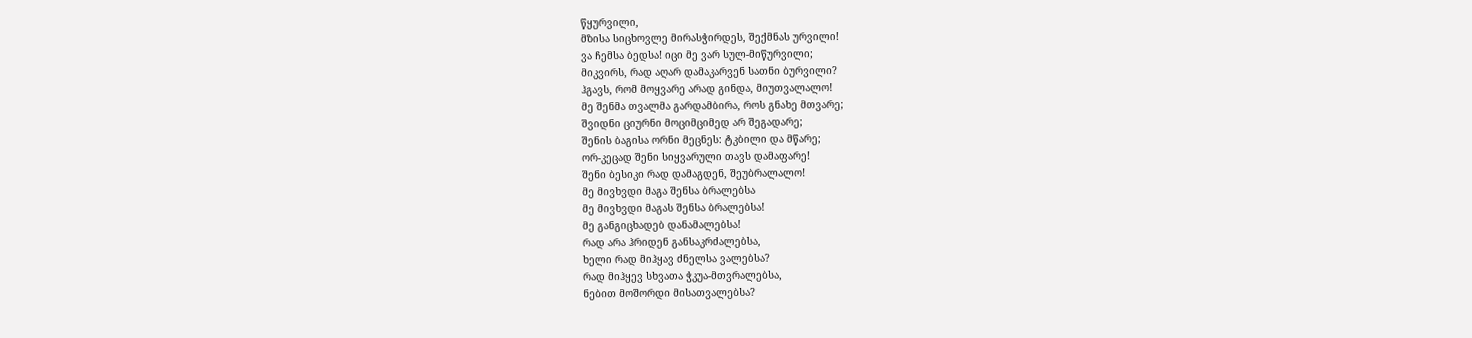წყურვილი,
მზისა სიცხოვლე მირასჭირდეს, შექმნას ურვილი!
ვა ჩემსა ბედსა! იცი მე ვარ სულ-მიწურვილი;
მიკვირს, რად აღარ დამაკარვენ სათნი ბურვილი?
ჰგავს, რომ მოყვარე არად გინდა, მიუთვალალო!
მე შენმა თვალმა გარდამბირა, როს გნახე მთვარე;
შვიდნი ციურნი მოციმციმედ არ შეგადარე;
შენის ბაგისა ორნი მეცნეს: ტკბილი და მწარე;
ორ-კეცად შენი სიყვარული თავს დამაფარე!
შენი ბესიკი რად დამაგდენ, შეუბრალალო!
მე მივხვდი მაგა შენსა ბრალებსა
მე მივხვდი მაგას შენსა ბრალებსა!
მე განგიცხადებ დანამალებსა!
რად არა ჰრიდენ განსაკრძალებსა,
ხელი რად მიჰყავ ძნელსა ვალებსა?
რად მიჰყევ სხვათა ჭკუა-მთვრალებსა,
ნებით მოშორდი მისათვალებსა?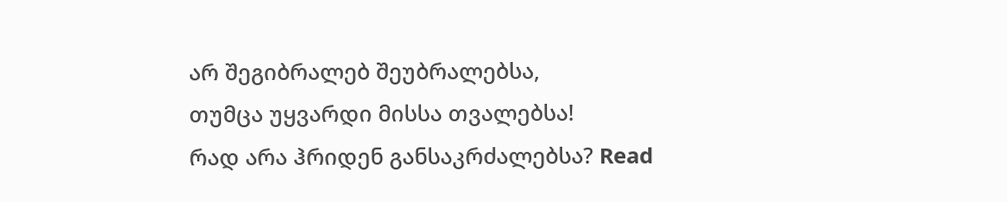არ შეგიბრალებ შეუბრალებსა,
თუმცა უყვარდი მისსა თვალებსა!
რად არა ჰრიდენ განსაკრძალებსა? Read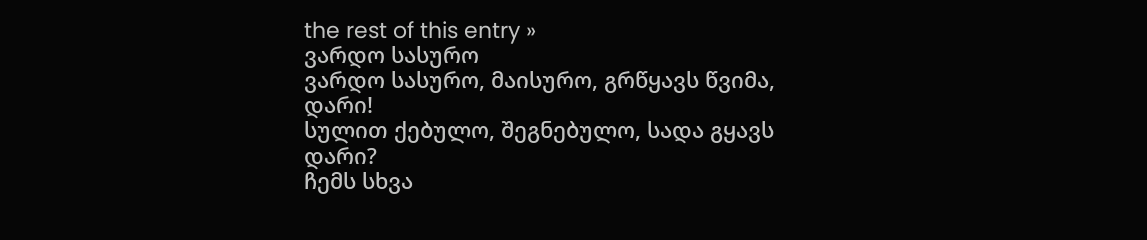the rest of this entry »
ვარდო სასურო
ვარდო სასურო, მაისურო, გრწყავს წვიმა, დარი!
სულით ქებულო, შეგნებულო, სადა გყავს დარი?
ჩემს სხვა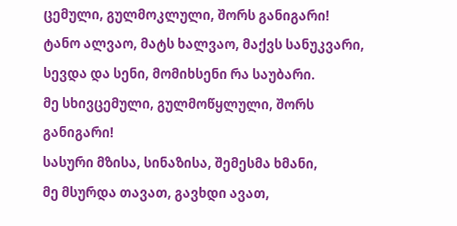ცემული, გულმოკლული, შორს განიგარი!
ტანო ალვაო, მატს ხალვაო, მაქვს სანუკვარი,
სევდა და სენი, მომიხსენი რა საუბარი.
მე სხივცემული, გულმოწყლული, შორს განიგარი!
სასური მზისა, სინაზისა, შემესმა ხმანი,
მე მსურდა თავათ, გავხდი ავათ,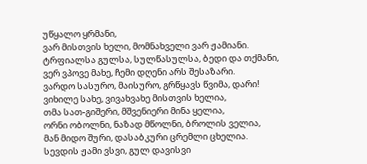უწყალო ყრმანი,
ვარ მისთვის ხელი, მომნახველი ვარ ჟამიანი.
ტრფიალსა გულსა, სულწასულსა, ბედი და თქმანი,
ვერ ვპოვე მახე, ჩემი დღენი არს შესაზარი.
ვარდო სასურო, მაისურო, გრწყავს წვიმა, დარი!
ვიხილე სახე, ვივახვახე მისთვის ხელია,
თმა სათ-გიშერი, მშვენიერი მინა ყელია,
ორნი ობოლნი, ნაზად მწოლნი, ბროლის ველია,
მან მიდო შური, დასაბკური ცრემლი ცხელია.
სევდის ჟამი ვსვი, გულ დავისვი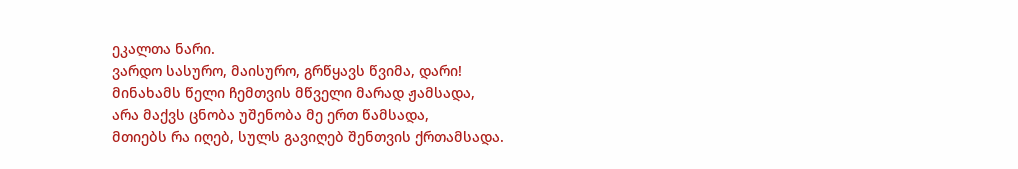ეკალთა ნარი.
ვარდო სასურო, მაისურო, გრწყავს წვიმა, დარი!
მინახამს წელი ჩემთვის მწველი მარად ჟამსადა,
არა მაქვს ცნობა უშენობა მე ერთ წამსადა,
მთიებს რა იღებ, სულს გავიღებ შენთვის ქრთამსადა.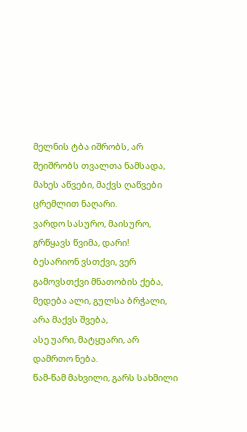მელნის ტბა იშრობს, არ შეიშრობს თვალთა ნამსადა,
მახეს აწვები, მაქვს ღაწვები ცრემლით ნაღარი.
ვარდო სასურო, მაისურო, გრწყავს წვიმა, დარი!
ბესარიონ ვსთქვი, ვერ გამოვსთქვი მნათობის ქება,
მედება ალი, გულსა ბრჭალი, არა მაქვს შვება,
ასე უარი, მატყუარი, არ დამრთო ნება.
წამ-წამ მახვილი, გარს სახმილი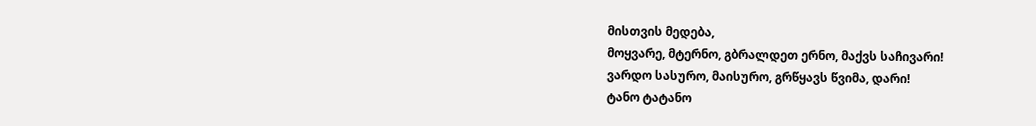მისთვის მედება,
მოყვარე, მტერნო, გბრალდეთ ერნო, მაქვს საჩივარი!
ვარდო სასურო, მაისურო, გრწყავს წვიმა, დარი!
ტანო ტატანო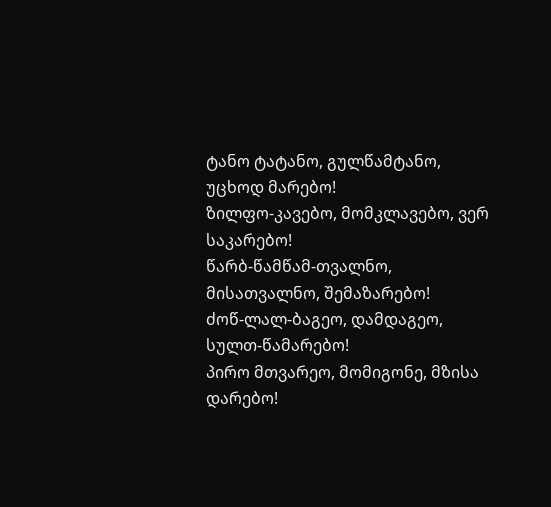ტანო ტატანო, გულწამტანო, უცხოდ მარებო!
ზილფო-კავებო, მომკლავებო, ვერ საკარებო!
წარბ-წამწამ-თვალნო, მისათვალნო, შემაზარებო!
ძოწ-ლალ-ბაგეო, დამდაგეო, სულთ-წამარებო!
პირო მთვარეო, მომიგონე, მზისა დარებო!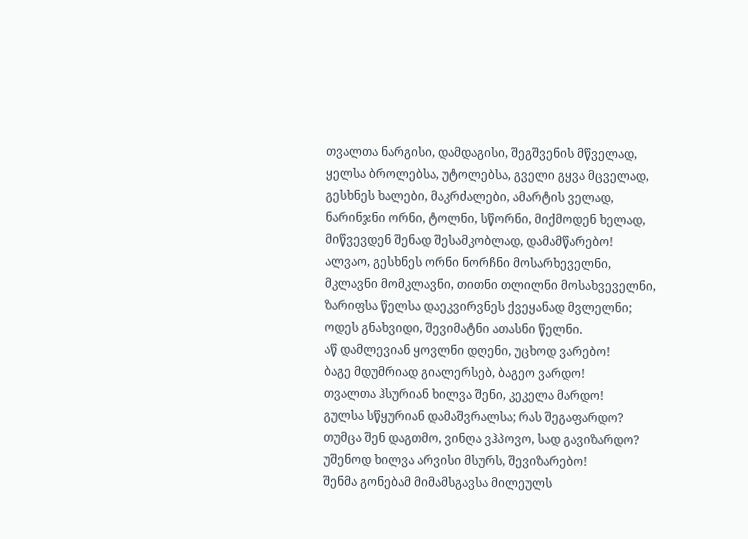თვალთა ნარგისი, დამდაგისი, შეგშვენის მწველად,
ყელსა ბროლებსა, უტოლებსა, გველი გყვა მცველად,
გესხნეს ხალები, მაკრძალები, ამარტის ველად,
ნარინჯნი ორნი, ტოლნი, სწორნი, მიქმოდენ ხელად,
მიწვევდენ შენად შესამკობლად, დამამწარებო!
ალვაო, გესხნეს ორნი ნორჩნი მოსარხეველნი,
მკლავნი მომკლავნი, თითნი თლილნი მოსახვეველნი,
ზარიფსა წელსა დაეკვირვნეს ქვეყანად მვლელნი;
ოდეს გნახვიდი, შევიმატნი ათასნი წელნი.
აწ დამლევიან ყოვლნი დღენი, უცხოდ ვარებო!
ბაგე მდუმრიად გიალერსებ, ბაგეო ვარდო!
თვალთა ჰსურიან ხილვა შენი, კეკელა მარდო!
გულსა სწყურიან დამაშვრალსა; რას შეგაფარდო?
თუმცა შენ დაგთმო, ვინღა ვჰპოვო, სად გავიზარდო?
უშენოდ ხილვა არვისი მსურს, შევიზარებო!
შენმა გონებამ მიმამსგავსა მილეულს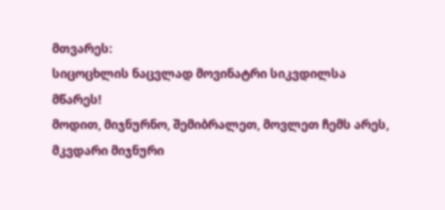მთვარეს:
სიცოცხლის ნაცვლად მოვინატრი სიკვდილსა მწარეს!
მოდით, მიჯნურნო, შემიბრალეთ, მოვლეთ ჩემს არეს,
მკვდარი მიჯნური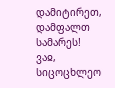დამიტირეთ, დამფალთ სამარეს!
ვაჲ, სიცოცხლეო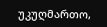უკუღმართო,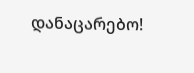დანაცარებო!